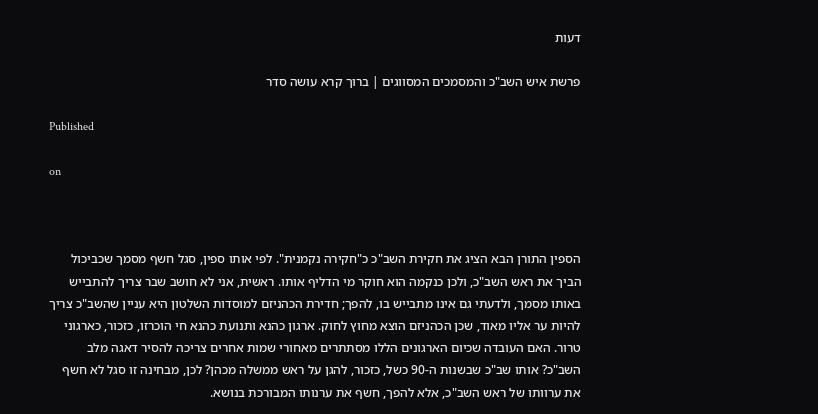דעות

פרשת איש השב"כ והמסמכים המסווגים | ברוך קרא עושה סדר

Published

on



הספין התורן הבא הציג את חקירת השב"כ כ"חקירה נקמנית". לפי אותו ספין, סגל חשף מסמך שכביכול הביך את ראש השב"כ, ולכן כנקמה הוא חוקר מי הדליף אותו. ראשית, אני לא חושב שבר צריך להתבייש באותו מסמך, ולדעתי גם אינו מתבייש בו, להפך; חדירת הכהניזם למוסדות השלטון היא עניין שהשב"כ צריך להיות ער אליו מאוד, שכן הכהניזם הוצא מחוץ לחוק. ארגון כהנא ותנועת כהנא חי הוכרזו, כזכור, כארגוני טרור. האם העובדה שכיום הארגונים הללו מסתתרים מאחורי שמות אחרים צריכה להסיר דאגה מלב השב"כ? אותו שב"כ שבשנות ה-90 כשל, כזכור, להגן על ראש ממשלה מכהן? לכן, מבחינה זו סגל לא חשף את ערוותו של ראש השב"כ, אלא להפך, חשף את ערנותו המבורכת בנושא.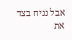אבל נניח בצד את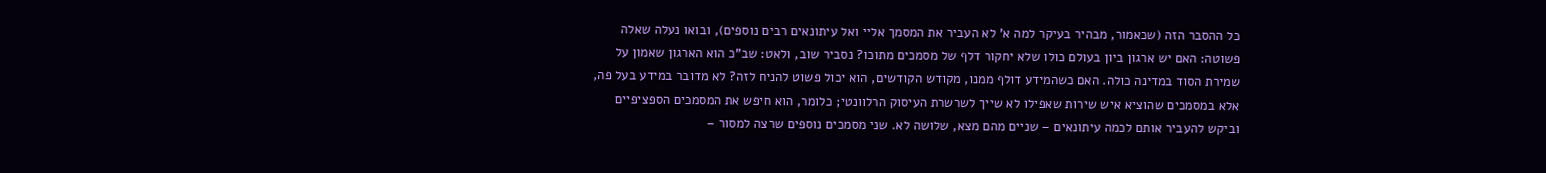כל ההסבר הזה (שכאמור, מבהיר בעיקר למה א' לא העביר את המסמך אליי ואל עיתונאים רבים נוספים), ובואו נעלה שאלה פשוטה: האם יש ארגון ביון בעולם כולו שלא יחקור דלף של מסמכים מתוכו? נסביר שוב, ולאט: שב"כ הוא הארגון שאמון על שמירת הסוד במדינה כולה. האם כשהמידע דולף ממנו, מקודש הקודשים, הוא יכול פשוט להניח לזה? לא מדובר במידע בעל פה, אלא במסמכים שהוציא איש שירות שאפילו לא שייך לשרשרת העיסוק הרלוונטי; כלומר, הוא חיפש את המסמכים הספציפיים וביקש להעביר אותם לכמה עיתונאים – שניים מהם מצא, שלושה לא. שני מסמכים נוספים שרצה למסור –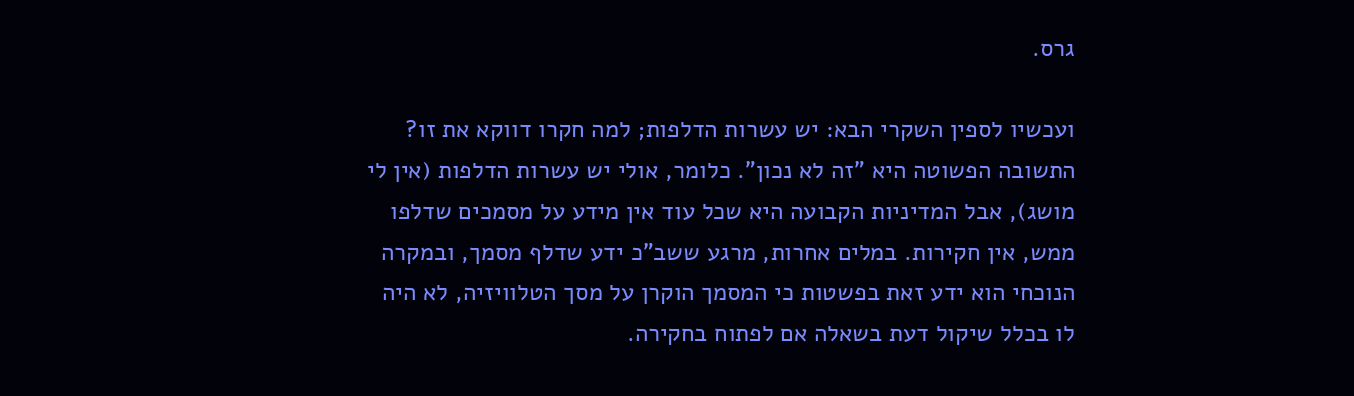גרס.

ועכשיו לספין השקרי הבא: יש עשרות הדלפות; למה חקרו דווקא את זו? התשובה הפשוטה היא "זה לא נכון". כלומר, אולי יש עשרות הדלפות (אין לי מושג), אבל המדיניות הקבועה היא שכל עוד אין מידע על מסמכים שדלפו ממש, אין חקירות. במלים אחרות, מרגע ששב"כ ידע שדלף מסמך, ובמקרה הנוכחי הוא ידע זאת בפשטות כי המסמך הוקרן על מסך הטלוויזיה, לא היה לו בכלל שיקול דעת בשאלה אם לפתוח בחקירה.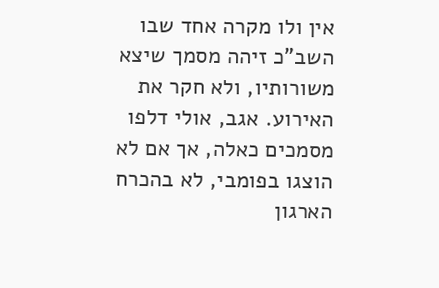אין ולו מקרה אחד שבו השב"כ זיהה מסמך שיצא משורותיו, ולא חקר את האירוע. אגב, אולי דלפו מסמכים כאלה, אך אם לא הוצגו בפומבי, לא בהכרח הארגון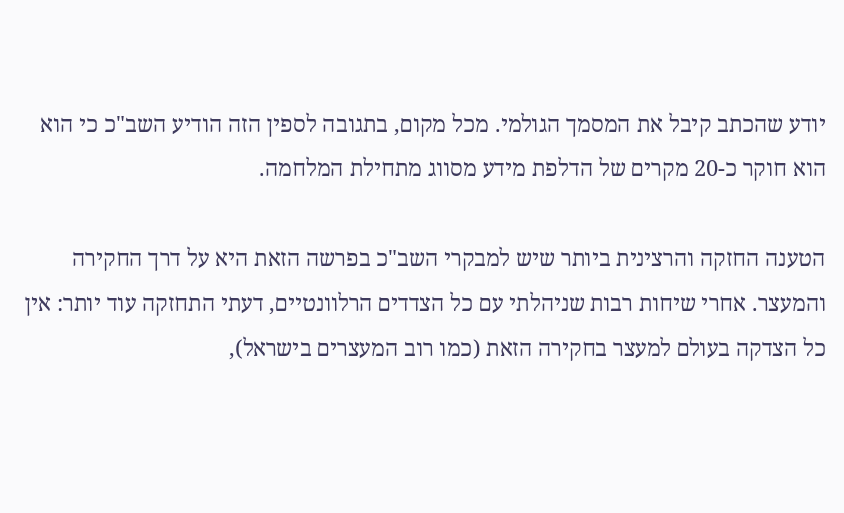יודע שהכתב קיבל את המסמך הגולמי. מכל מקום, בתגובה לספין הזה הודיע השב"כ כי הוא הוא חוקר כ-20 מקרים של הדלפת מידע מסווג מתחילת המלחמה.

הטענה החזקה והרצינית ביותר שיש למבקרי השב"כ בפרשה הזאת היא על דרך החקירה והמעצר. אחרי שיחות רבות שניהלתי עם כל הצדדים הרלוונטיים, דעתי התחזקה עוד יותר: אין כל הצדקה בעולם למעצר בחקירה הזאת (כמו רוב המעצרים בישראל),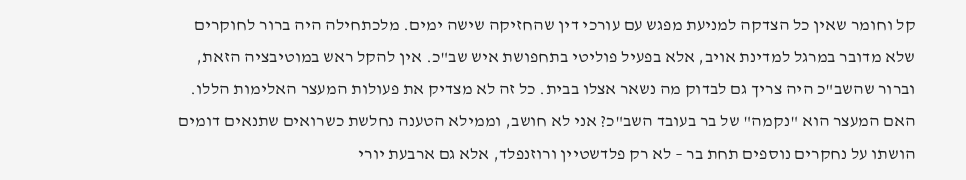קל וחומר שאין כל הצדקה למניעת מפגש עם עורכי דין שהחזיקה שישה ימים. מלכתחילה היה ברור לחוקרים שלא מדובר במרגל למדינת אויב, אלא בפעיל פוליטי בתחפושת איש שב"כ. אין להקל ראש במוטיבציה הזאת, וברור שהשב"כ היה צריך גם לבדוק מה נשאר אצלו בבית. כל זה לא מצדיק את פעולות המעצר האלימות הללו. האם המעצר הוא "נקמה" של בר בעובד השב"כ? אני לא חושב, וממילא הטענה נחלשת כשרואים שתנאים דומים הושתו על נחקרים נוספים תחת בר – לא רק פלדשטיין ורוזנפלד, אלא גם ארבעת יורי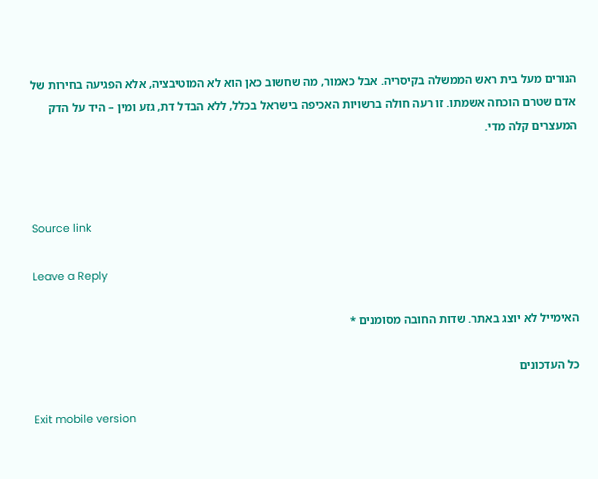הנורים מעל בית ראש הממשלה בקיסריה. אבל כאמור, מה שחשוב כאן הוא לא המוטיבציה, אלא הפגיעה בחירות של אדם שטרם הוכחה אשמתו. זו רעה חולה ברשויות האכיפה בישראל בכלל, ללא הבדל דת, גזע ומין – היד על הדק המעצרים קלה מדי.



Source link

Leave a Reply

האימייל לא יוצג באתר. שדות החובה מסומנים *

כל העדכונים

Exit mobile version